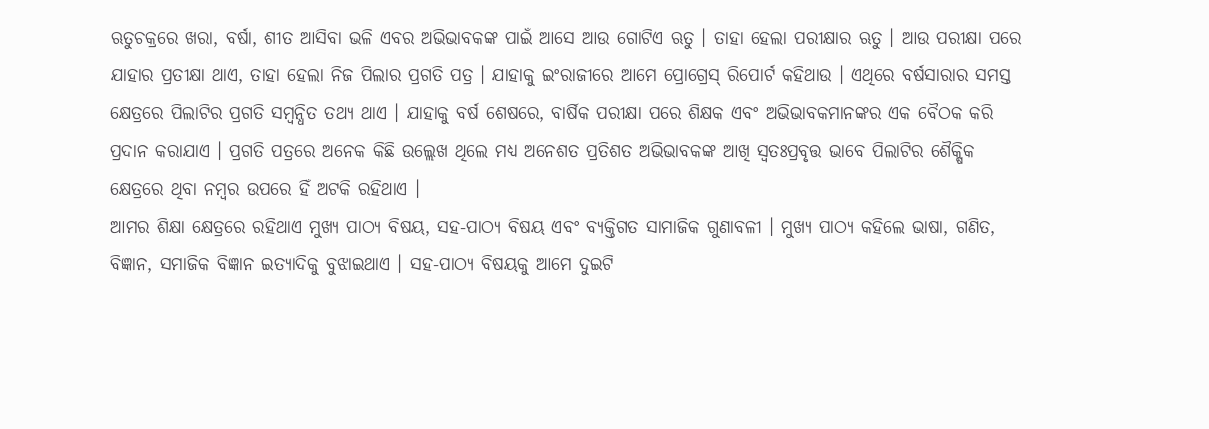ଋତୁଚକ୍ରରେ ଖରା, ବର୍ଷା, ଶୀତ ଆସିବା ଭଳି ଏବର ଅଭିଭାବକଙ୍କ ପାଇଁ ଆସେ ଆଉ ଗୋଟିଏ ଋତୁ । ତାହା ହେଲା ପରୀକ୍ଷାର ଋତୁ । ଆଉ ପରୀକ୍ଷା ପରେ ଯାହାର ପ୍ରତୀକ୍ଷା ଥାଏ, ତାହା ହେଲା ନିଜ ପିଲାର ପ୍ରଗତି ପତ୍ର । ଯାହାକୁ ଇଂରାଜୀରେ ଆମେ ପ୍ରୋଗ୍ରେସ୍ ରିପୋର୍ଟ କହିଥାଉ । ଏଥିରେ ବର୍ଷସାରାର ସମସ୍ତ କ୍ଷେତ୍ରରେ ପିଲାଟିର ପ୍ରଗତି ସମ୍ବନ୍ଧିତ ତଥ୍ୟ ଥାଏ । ଯାହାକୁ ବର୍ଷ ଶେଷରେ, ବାର୍ଷିକ ପରୀକ୍ଷା ପରେ ଶିକ୍ଷକ ଏବଂ ଅଭିଭାବକମାନଙ୍କର ଏକ ବୈଠକ କରି ପ୍ରଦାନ କରାଯାଏ । ପ୍ରଗତି ପତ୍ରରେ ଅନେକ କିଛି ଉଲ୍ଲେଖ ଥିଲେ ମଧ୍ୟ ଅନେଶତ ପ୍ରତିଶତ ଅଭିଭାବକଙ୍କ ଆଖି ସ୍ୱତଃପ୍ରବୃତ୍ତ ଭାବେ ପିଲାଟିର ଶୈକ୍ଷିକ କ୍ଷେତ୍ରରେ ଥିବା ନମ୍ବର ଉପରେ ହିଁ ଅଟକି ରହିଥାଏ ।
ଆମର ଶିକ୍ଷା କ୍ଷେତ୍ରରେ ରହିଥାଏ ମୁଖ୍ୟ ପାଠ୍ୟ ବିଷୟ, ସହ-ପାଠ୍ୟ ବିଷୟ ଏବଂ ବ୍ୟକ୍ତିଗତ ସାମାଜିକ ଗୁଣାବଳୀ । ମୁଖ୍ୟ ପାଠ୍ୟ କହିଲେ ଭାଷା, ଗଣିତ, ବିଜ୍ଞାନ, ସମାଜିକ ବିଜ୍ଞାନ ଇତ୍ୟାଦିକୁ ବୁଝାଇଥାଏ । ସହ-ପାଠ୍ୟ ବିଷୟକୁ ଆମେ ଦୁଇଟି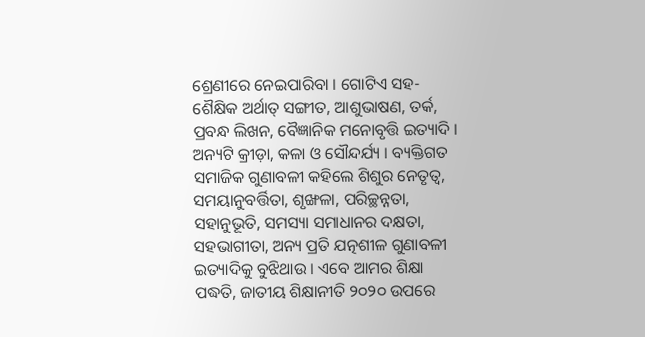ଶ୍ରେଣୀରେ ନେଇପାରିବା । ଗୋଟିଏ ସହ-ଶୈକ୍ଷିକ ଅର୍ଥାତ୍ ସଙ୍ଗୀତ, ଆଶୁଭାଷଣ, ତର୍କ, ପ୍ରବନ୍ଧ ଲିଖନ, ବୈଜ୍ଞାନିକ ମନୋବୃତ୍ତି ଇତ୍ୟାଦି । ଅନ୍ୟଟି କ୍ରୀଡ଼ା, କଳା ଓ ସୌନ୍ଦର୍ଯ୍ୟ । ବ୍ୟକ୍ତିଗତ ସମାଜିକ ଗୁଣାବଳୀ କହିଲେ ଶିଶୁର ନେତୃତ୍ୱ, ସମୟାନୁବର୍ତ୍ତିତା, ଶୃଙ୍ଖଳା, ପରିଚ୍ଛନ୍ନତା, ସହାନୁଭୂତି, ସମସ୍ୟା ସମାଧାନର ଦକ୍ଷତା, ସହଭାଗୀତା, ଅନ୍ୟ ପ୍ରତି ଯତ୍ନଶୀଳ ଗୁଣାବଳୀ ଇତ୍ୟାଦିକୁ ବୁଝିଥାଉ । ଏବେ ଆମର ଶିକ୍ଷା ପଦ୍ଧତି, ଜାତୀୟ ଶିକ୍ଷାନୀତି ୨୦୨୦ ଉପରେ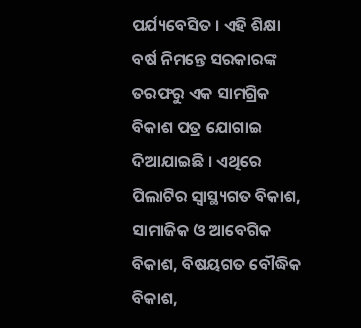ପର୍ଯ୍ୟବେସିତ । ଏହି ଶିକ୍ଷା ବର୍ଷ ନିମନ୍ତେ ସରକାରଙ୍କ ତରଫରୁ ଏକ ସାମଗ୍ରିକ ବିକାଶ ପତ୍ର ଯୋଗାଇ ଦିଆଯାଇଛି । ଏଥିରେ ପିଲାଟିର ସ୍ୱାସ୍ଥ୍ୟଗତ ବିକାଶ, ସାମାଜିକ ଓ ଆବେଗିକ ବିକାଶ, ବିଷୟଗତ ବୌଦ୍ଧିକ ବିକାଶ,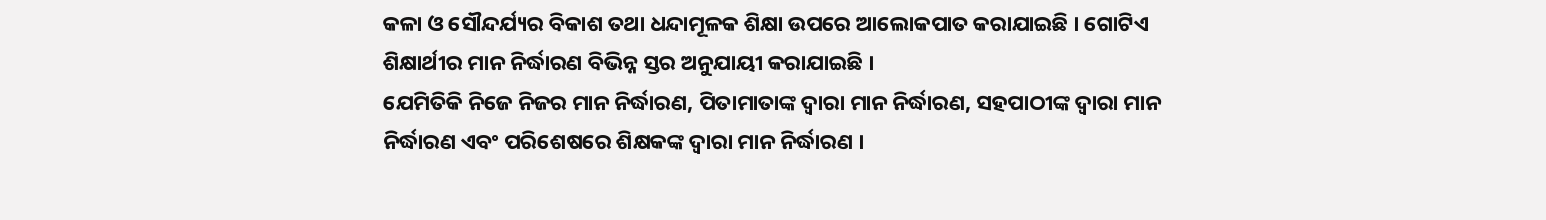କଳା ଓ ସୌନ୍ଦର୍ଯ୍ୟର ବିକାଶ ତଥା ଧନ୍ଦାମୂଳକ ଶିକ୍ଷା ଉପରେ ଆଲୋକପାତ କରାଯାଇଛି । ଗୋଟିଏ ଶିକ୍ଷାର୍ଥୀର ମାନ ନିର୍ଦ୍ଧାରଣ ବିଭିନ୍ନ ସ୍ତର ଅନୁଯାୟୀ କରାଯାଇଛି ।
ଯେମିତିକି ନିଜେ ନିଜର ମାନ ନିର୍ଦ୍ଧାରଣ, ପିତାମାତାଙ୍କ ଦ୍ୱାରା ମାନ ନିର୍ଦ୍ଧାରଣ, ସହପାଠୀଙ୍କ ଦ୍ୱାରା ମାନ ନିର୍ଦ୍ଧାରଣ ଏବଂ ପରିଶେଷରେ ଶିକ୍ଷକଙ୍କ ଦ୍ୱାରା ମାନ ନିର୍ଦ୍ଧାରଣ ।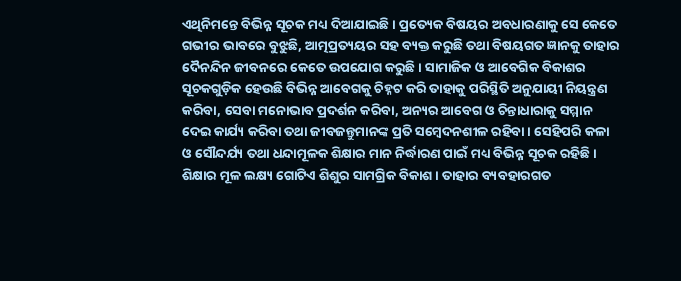ଏଥିନିମନ୍ତେ ବିଭିନ୍ନ ସୂଚକ ମଧ୍ୟ ଦିଆଯାଇଛି । ପ୍ରତ୍ୟେକ ବିଷୟର ଅବଧାରଣାକୁ ସେ କେତେ ଗଭୀର ଭାବରେ ବୁଝୁଛି, ଆତ୍ମପ୍ରତ୍ୟୟର ସହ ବ୍ୟକ୍ତ କରୁଛି ତଥା ବିଷୟଗତ ଜ୍ଞାନକୁ ତାହାର ଦୈନନ୍ଦିନ ଜୀବନରେ କେତେ ଉପଯୋଗ କରୁଛି । ସାମାଜିକ ଓ ଆବେଗିକ ବିକାଶର ସୂଚକଗୁଡ଼ିକ ହେଉଛି ବିଭିନ୍ନ ଆବେଗକୁ ଚିହ୍ନଟ କରି ତାହାକୁ ପରିସ୍ଥିତି ଅନୁଯାୟୀ ନିୟନ୍ତ୍ରଣ କରିବା, ସେବା ମନୋଭାବ ପ୍ରଦର୍ଶନ କରିବା, ଅନ୍ୟର ଆବେଗ ଓ ଚିନ୍ତାଧାରାକୁ ସମ୍ମାନ ଦେଇ କାର୍ଯ୍ୟ କରିବା ତଥା ଜୀବଜନ୍ତୁମାନଙ୍କ ପ୍ରତି ସମ୍ବେଦନଶୀଳ ରହିବା । ସେହିପରି କଳା ଓ ସୌନ୍ଦର୍ଯ୍ୟ ତଥା ଧନ୍ଦାମୂଳକ ଶିକ୍ଷାର ମାନ ନିର୍ଦ୍ଧାରଣ ପାଇଁ ମଧ୍ୟ ବିଭିନ୍ନ ସୂଚକ ରହିଛି । ଶିକ୍ଷାର ମୂଳ ଲକ୍ଷ୍ୟ ଗୋଟିଏ ଶିଶୁର ସାମଗ୍ରିକ ବିକାଶ । ତାହାର ବ୍ୟବହାରଗତ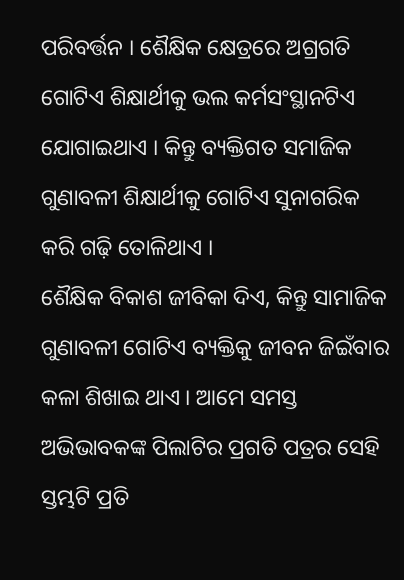ପରିବର୍ତ୍ତନ । ଶୈକ୍ଷିକ କ୍ଷେତ୍ରରେ ଅଗ୍ରଗତି ଗୋଟିଏ ଶିକ୍ଷାର୍ଥୀକୁ ଭଲ କର୍ମସଂସ୍ଥାନଟିଏ ଯୋଗାଇଥାଏ । କିନ୍ତୁ ବ୍ୟକ୍ତିଗତ ସମାଜିକ ଗୁଣାବଳୀ ଶିକ୍ଷାର୍ଥୀକୁ ଗୋଟିଏ ସୁନାଗରିକ କରି ଗଢ଼ି ତୋଳିଥାଏ ।
ଶୈକ୍ଷିକ ବିକାଶ ଜୀବିକା ଦିଏ, କିନ୍ତୁ ସାମାଜିକ ଗୁଣାବଳୀ ଗୋଟିଏ ବ୍ୟକ୍ତିକୁ ଜୀବନ ଜିଇଁବାର କଳା ଶିଖାଇ ଥାଏ । ଆମେ ସମସ୍ତ ଅଭିଭାବକଙ୍କ ପିଲାଟିର ପ୍ରଗତି ପତ୍ରର ସେହି ସ୍ତମ୍ଭଟି ପ୍ରତି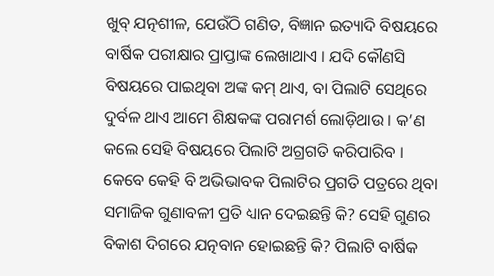ଖୁବ୍ ଯତ୍ନଶୀଳ, ଯେଉଁଠି ଗଣିତ, ବିଜ୍ଞାନ ଇତ୍ୟାଦି ବିଷୟରେ ବାର୍ଷିକ ପରୀକ୍ଷାର ପ୍ରାପ୍ତାଙ୍କ ଲେଖାଥାଏ । ଯଦି କୌଣସି ବିଷୟରେ ପାଇଥିବା ଅଙ୍କ କମ୍ ଥାଏ, ବା ପିଲାଟି ସେଥିରେ ଦୁର୍ବଳ ଥାଏ ଆମେ ଶିକ୍ଷକଙ୍କ ପରାମର୍ଶ ଲୋଡ଼ିଥାଉ । କ’ଣ କଲେ ସେହି ବିଷୟରେ ପିଲାଟି ଅଗ୍ରଗତି କରିପାରିବ । କେବେ କେହି ବି ଅଭିଭାବକ ପିଲାଟିର ପ୍ରଗତି ପତ୍ରରେ ଥିବା ସମାଜିକ ଗୁଣାବଳୀ ପ୍ରତି ଧ୍ୟାନ ଦେଇଛନ୍ତି କି? ସେହି ଗୁଣର ବିକାଶ ଦିଗରେ ଯତ୍ନବାନ ହୋଇଛନ୍ତି କି? ପିଲାଟି ବାର୍ଷିକ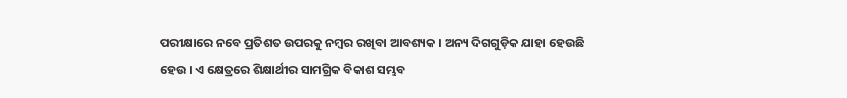ପରୀକ୍ଷାରେ ନବେ ପ୍ରତିଶତ ଉପରକୁ ନମ୍ବର ରଖିବା ଆବଶ୍ୟକ । ଅନ୍ୟ ଦିଗଗୁଡ଼ିକ ଯାହା ହେଉଛି ହେଉ । ଏ କ୍ଷେତ୍ରରେ ଶିକ୍ଷାର୍ଥୀର ସାମଗ୍ରିକ ବିକାଶ ସମ୍ଭବ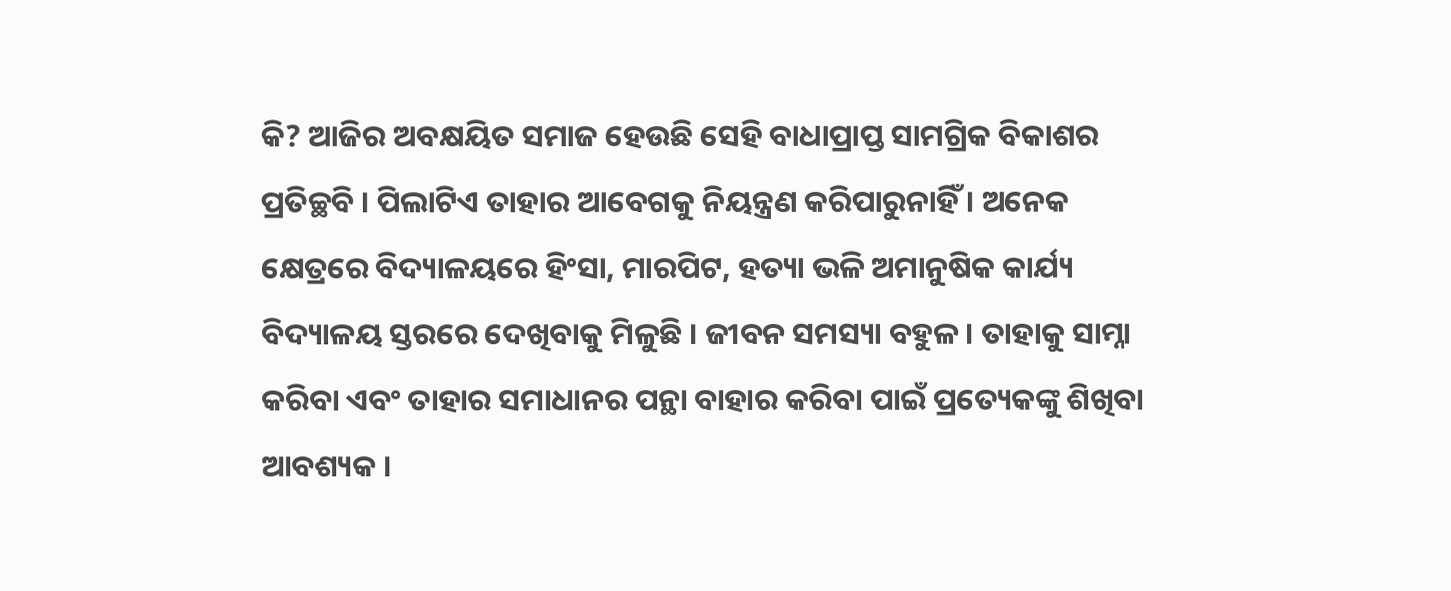କି? ଆଜିର ଅବକ୍ଷୟିତ ସମାଜ ହେଉଛି ସେହି ବାଧାପ୍ରାପ୍ତ ସାମଗ୍ରିକ ବିକାଶର ପ୍ରତିଚ୍ଛବି । ପିଲାଟିଏ ତାହାର ଆବେଗକୁ ନିୟନ୍ତ୍ରଣ କରିପାରୁନାହିଁ । ଅନେକ କ୍ଷେତ୍ରରେ ବିଦ୍ୟାଳୟରେ ହିଂସା, ମାରପିଟ, ହତ୍ୟା ଭଳି ଅମାନୁଷିକ କାର୍ଯ୍ୟ ବିଦ୍ୟାଳୟ ସ୍ତରରେ ଦେଖିବାକୁ ମିଳୁଛି । ଜୀବନ ସମସ୍ୟା ବହୁଳ । ତାହାକୁ ସାମ୍ନା କରିବା ଏବଂ ତାହାର ସମାଧାନର ପନ୍ଥା ବାହାର କରିବା ପାଇଁ ପ୍ରତ୍ୟେକଙ୍କୁ ଶିଖିବା ଆବଶ୍ୟକ ।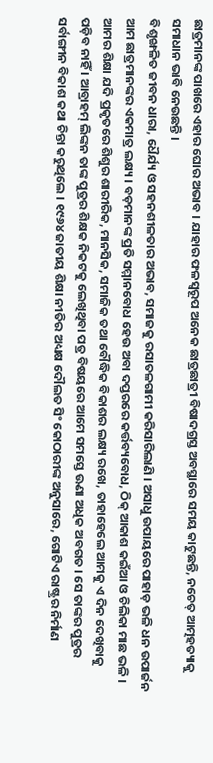ଛାତ୍ରମାନଙ୍କ ପାଖରେ ଏହାର ଘୋର ଅଭାବ । ଯାହାର ଫଳସ୍ୱରୂପ ଅନେକ ଛାତ୍ରଛାତ୍ରୀ ବିଷାଦଗ୍ରସ୍ତ ଅବସ୍ଥାରେ ସମୟ କାଟୁଛନ୍ତି, ନଚେତ୍ ଆତ୍ମହତ୍ୟାକୁ ସମାଧାନ ଭାବି ନେଉଛନ୍ତି ।
ବିଶୃଙ୍ଖଳିତ ଜୀବନ ଧାରା, ଧୈର୍ଯ୍ୟ ଓ ସହନଶୀଳତାର ଅଭାବ, ସମାଜକୁ ରସାତଳଗାମୀ କରିସାରିଲାଣି । ଅସାଧୁ ଉପାୟରେ ପାହାଡ଼ ଭଳି ଧନ ଉପାର୍ଜନ ଆମ ଛାତ୍ରମାନଙ୍କର ଏକମାତ୍ର ଲକ୍ଷ୍ୟ । ବଡ଼ମାନଙ୍କ ପ୍ରତି ସମ୍ମାନବୋଧ ହେଉ ଅବା ଦପ୍ତରରେ କର୍ତ୍ତବ୍ୟବୋଧ, ଠିକ୍ ଆକାଶ କଇଁଆ ଓ ଚିଲିକା ମାଛ ଭଳି । ଆମର ଶିକ୍ଷା ଯଦି ପ୍ରକୃତରେ ଶିଶୁର ଶାରୀରିକ, ମାନସିକ, ସମାଜିକ ତଥା ବୌଦ୍ଧିକ ବିକାଶର ଲକ୍ଷ୍ୟ ରଖେ, ତାହାହେଲେ ଆମକୁ ଏ ଦିନ ଦେଖିବାକୁ ପଡ଼ିବ ନାହିଁ । ଆବ୍ରାହମ୍ ଲିଙ୍କନ ତାଙ୍କ ପୁତ୍ରର ଶିକ୍ଷକ ନିକଟକୁ ଲେଖିଥିବା ପତ୍ର ବିଷୟରେ ଆମେ ସମସ୍ତେ ଊଣା ଅଧିକ ଅବଗତ । ସେ ତାଙ୍କର ପୁତ୍ରର ସର୍ବାଙ୍ଗୀନ ବିକାଶ କଥା ଚିନ୍ତା କରୁଥିଲେ । ୧୯୬୪ ଜାତୀୟ ଶିକ୍ଷା ନୀତିର ଅଧ୍ୟକ୍ଷ ଦୌଲତ ସିଂ କୋଠାରୀଙ୍କ ଅନୁସାରେ, ଗୋଟିଏ ରାଷ୍ଟ୍ରର ନିର୍ମାଣ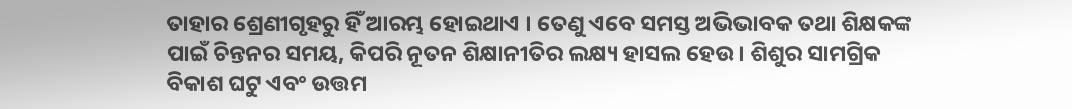ତାହାର ଶ୍ରେଣୀଗୃହରୁ ହିଁ ଆରମ୍ଭ ହୋଇଥାଏ । ତେଣୁ ଏବେ ସମସ୍ତ ଅଭିଭାବକ ତଥା ଶିକ୍ଷକଙ୍କ ପାଇଁ ଚିନ୍ତନର ସମୟ, କିପରି ନୂତନ ଶିକ୍ଷାନୀତିର ଲକ୍ଷ୍ୟ ହାସଲ ହେଉ । ଶିଶୁର ସାମଗ୍ରିକ ବିକାଶ ଘଟୁ ଏବଂ ଉତ୍ତମ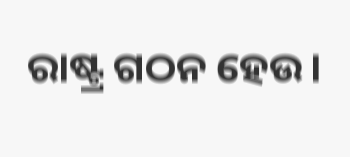ରାଷ୍ଟ୍ର ଗଠନ ହେଉ।